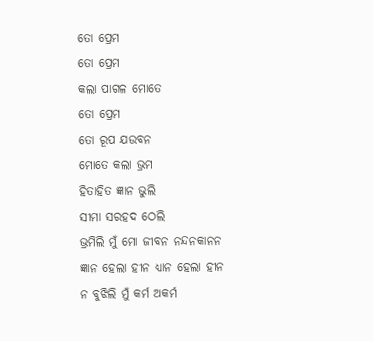ତୋ ପ୍ରେମ
ତୋ ପ୍ରେମ
କଲା ପାଗଳ ମୋତେ
ତୋ ପ୍ରେମ
ତୋ ରୂପ ଯଉବନ
ମୋତେ କଲା ଭ୍ରମ
ହିତାହିତ ଜ୍ଞାନ ଭୁଲି
ସୀମା ସରହଦ ଠେଲି
ଭ୍ରମିଲି ମୁଁ ମୋ ଜୀବନ ନନ୍ଦନକାନନ
ଜ୍ଞାନ ହେଲା ହୀନ ଧ୍ୟାନ ହେଲା ହୀନ
ନ ବୁଝିଲି ମୁଁ କର୍ମ ଅକର୍ମ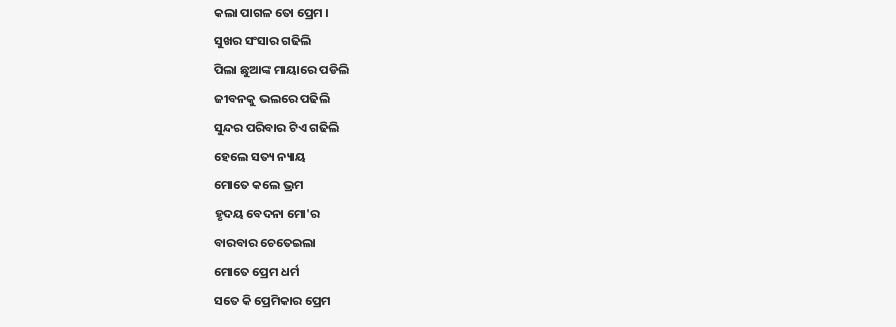କଲା ପାଗଳ ତୋ ପ୍ରେମ ।
ସୁଖର ସଂସାର ଗଢିଲି
ପିଲା ଛୁଆଙ୍କ ମାୟାରେ ପଡିଲି
ଜୀବନକୁ ଭଲରେ ପଢିଲି
ସୁନ୍ଦର ପରିବାର ଟିଏ ଗଢିଲି
ହେଲେ ସତ୍ୟ ନ୍ୟାୟ
ମୋତେ କଲେ ଭ୍ରମ
ହୃଦୟ ବେଦନା ମୋ'ର
ବାରବାର ଚେତେଇଲା
ମୋତେ ପ୍ରେମ ଧର୍ମ
ସତେ କି ପ୍ରେମିକାର ପ୍ରେମ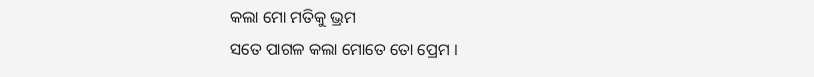କଲା ମୋ ମତିକୁ ଭ୍ରମ
ସତେ ପାଗଳ କଲା ମୋତେ ତୋ ପ୍ରେମ ।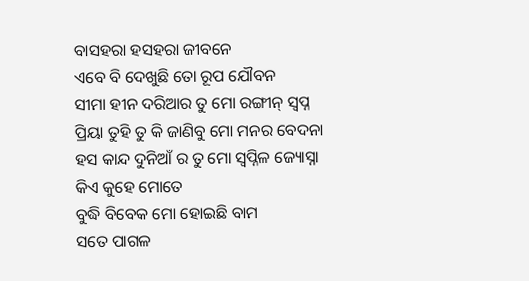ବାସହରା ହସହରା ଜୀବନେ
ଏବେ ବି ଦେଖୁଛି ତୋ ରୂପ ଯୌବନ
ସୀମା ହୀନ ଦରିଆର ତୁ ମୋ ରଙ୍ଗୀନ୍ ସ୍ଵପ୍ନ
ପ୍ରିୟା ତୁହି ତୁ କି ଜାଣିବୁ ମୋ ମନର ବେଦନା
ହସ କାନ୍ଦ ଦୁନିଆଁ ର ତୁ ମୋ ସ୍ଵପ୍ନିଳ ଜ୍ୟୋସ୍ନା
କିଏ କୁହେ ମୋତେ
ବୁଦ୍ଧି ବିବେକ ମୋ ହୋଇଛି ବାମ
ସତେ ପାଗଳ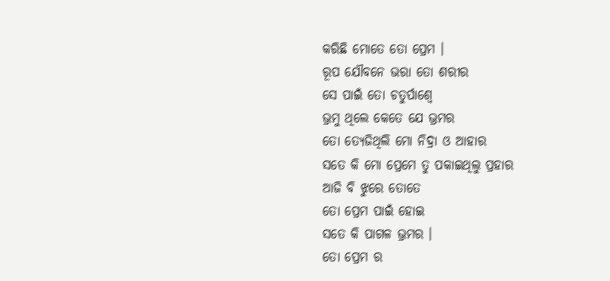କରିଛି ମୋତେ ତୋ ପ୍ରେମ ।
ରୂପ ଯୌବନେ ଭରା ତୋ ଶରୀର
ସେ ପାଇଁ ତୋ ଚତୁର୍ପାଶ୍ଵେ
ଭ୍ରମୁ ଥିଲେ କେତେ ଯେ ଭ୍ରମର
ତୋ ତ୍ୟେଜିଥିଲି ମୋ ନିଦ୍ରା ଓ ଆହାର
ସତେ କି ମୋ ପ୍ରେମେ ତୁ ପକାଇଥିଲୁ ପ୍ରହାର
ଆଜି ବି ଝୁରେ ତୋତେ
ତୋ ପ୍ରେମ ପାଇଁ ହୋଇ
ସତେ କି ପାଗଳ ଭ୍ରମର ।
ତୋ ପ୍ରେମ ର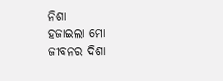ନିଶା
ହଜାଇଲା ମୋ ଜୀବନର ଦିଶା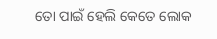ତୋ ପାଇଁ ହେଲି କେତେ ଲୋକ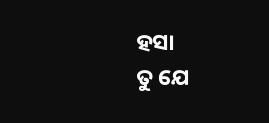ହସା
ତୁ ଯେ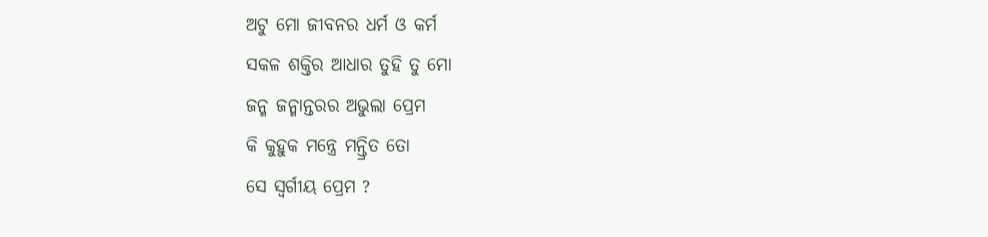ଅଟୁ ମୋ ଜୀବନର ଧର୍ମ ଓ କର୍ମ
ସକଳ ଶକ୍ତିର ଆଧାର ତୁହି ତୁ ମୋ
ଜନ୍ମ ଜନ୍ମାନ୍ତରର ଅଭୁଲା ପ୍ରେମ
କି କୁହୁକ ମନ୍ତ୍ରେ ମନ୍ତ୍ରିତ ତୋ
ସେ ସ୍ଵର୍ଗୀୟ ପ୍ରେମ ?